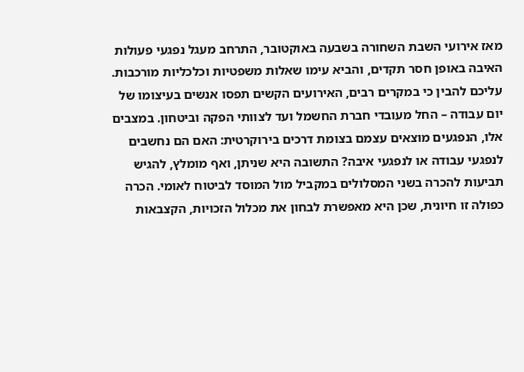מאז אירועי השבת השחורה בשבעה באוקטובר, התרחב מעגל נפגעי פעולות האיבה באופן חסר תקדים, והביא עימו שאלות משפטיות וכלכליות מורכבות. עליכם להבין כי במקרים רבים, האירועים הקשים תפסו אנשים בעיצומו של יום עבודה – החל מעובדי חברת החשמל ועד לצוותי הפקה וביטחון. במצבים אלו, הנפגעים מוצאים עצמם בצומת דרכים בירוקרטית: האם הם נחשבים לנפגעי עבודה או לנפגעי איבה? התשובה היא שניתן, ואף מומלץ, להגיש תביעות להכרה בשני המסלולים במקביל מול המוסד לביטוח לאומי. הכרה כפולה זו חיונית, שכן היא מאפשרת לבחון את מכלול הזכויות, הקצבאות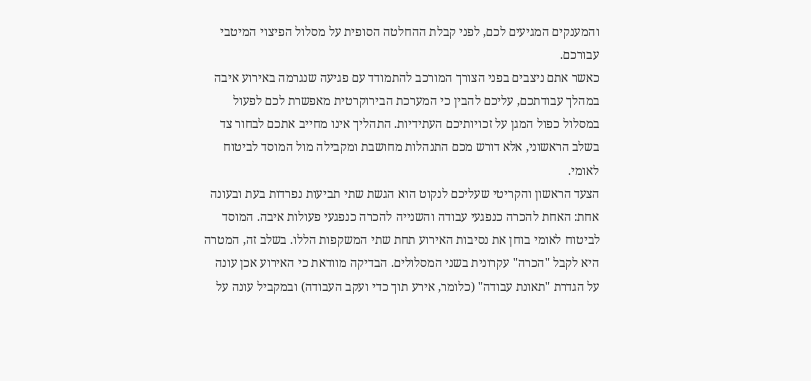והמענקים המגיעים לכם, לפני קבלת ההחלטה הסופית על מסלול הפיצוי המיטבי עבורכם.
כאשר אתם ניצבים בפני הצורך המורכב להתמודד עם פגיעה שנגרמה באירוע איבה במהלך עבודתכם, עליכם להבין כי המערכת הבירוקרטית מאפשרת לכם לפעול במסלול כפול המגן על זכויותיכם העתידיות. התהליך אינו מחייב אתכם לבחור צד בשלב הראשוני, אלא דורש מכם התנהלות מחושבת ומקבילה מול המוסד לביטוח לאומי.
הצעד הראשון והקריטי שעליכם לנקוט הוא הגשת שתי תביעות נפרדות בעת ובעונה אחת: האחת להכרה כנפגעי עבודה והשנייה להכרה כנפגעי פעולות איבה. המוסד לביטוח לאומי בוחן את נסיבות האירוע תחת שתי המשקפות הללו. בשלב זה, המטרה היא לקבל "הכרה" עקרונית בשני המסלולים. הבדיקה מוודאת כי האירוע אכן עונה על הגדרת "תאונת עבודה" (כלומר, אירע תוך כדי ועקב העבודה) ובמקביל עונה על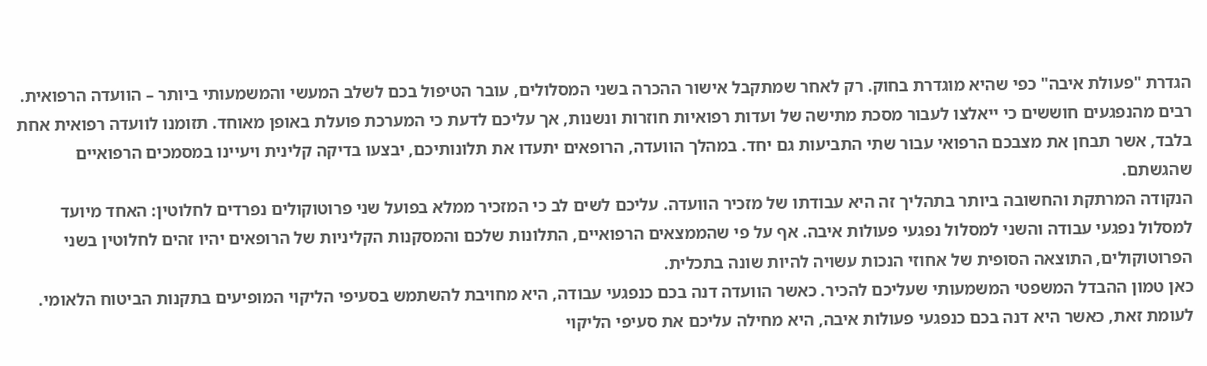הגדרת "פעולת איבה" כפי שהיא מוגדרת בחוק. רק לאחר שמתקבל אישור ההכרה בשני המסלולים, עובר הטיפול בכם לשלב המעשי והמשמעותי ביותר – הוועדה הרפואית.
רבים מהנפגעים חוששים כי ייאלצו לעבור מסכת מתישה של ועדות רפואיות חוזרות ונשנות, אך עליכם לדעת כי המערכת פועלת באופן מאוחד. תזומנו לוועדה רפואית אחת בלבד, אשר תבחן את מצבכם הרפואי עבור שתי התביעות גם יחד. במהלך הוועדה, הרופאים יתעדו את תלונותיכם, יבצעו בדיקה קלינית ויעיינו במסמכים הרפואיים שהגשתם.
הנקודה המרתקת והחשובה ביותר בתהליך זה היא עבודתו של מזכיר הוועדה. עליכם לשים לב כי המזכיר ממלא בפועל שני פרוטוקולים נפרדים לחלוטין: האחד מיועד למסלול נפגעי עבודה והשני למסלול נפגעי פעולות איבה. אף על פי שהממצאים הרפואיים, התלונות שלכם והמסקנות הקליניות של הרופאים יהיו זהים לחלוטין בשני הפרוטוקולים, התוצאה הסופית של אחוזי הנכות עשויה להיות שונה בתכלית.
כאן טמון ההבדל המשפטי המשמעותי שעליכם להכיר. כאשר הוועדה דנה בכם כנפגעי עבודה, היא מחויבת להשתמש בסעיפי הליקוי המופיעים בתקנות הביטוח הלאומי. לעומת זאת, כאשר היא דנה בכם כנפגעי פעולות איבה, היא מחילה עליכם את סעיפי הליקוי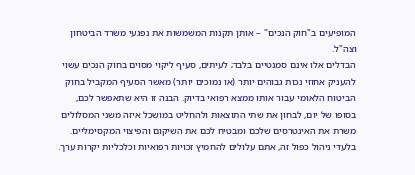המופיעים ב"חוק הנכים" – אותן תקנות המשמשות את נפגעי משרד הביטחון וצה"ל.
הבדלים אלו אינם סמנטיים בלבד; לעיתים, סעיף ליקוי מסוים בחוק הנכים עשוי להעניק אחוזי נכות גבוהים יותר (או נמוכים יותר) מאשר הסעיף המקביל בחוק הביטוח הלאומי עבור אותו ממצא רפואי בדיוק. הבנה זו היא שתאפשר לכם, בסופו של יום, לבחון את שתי התוצאות ולהחליט במושכל איזה משני המסלולים משרת את האינטרסים שלכם ומבטיח לכם את השיקום והפיצוי המקסימליים. בלעדי ניהול כפול זה, אתם עלולים להחמיץ זכויות רפואיות וכלכליות יקרות ערך.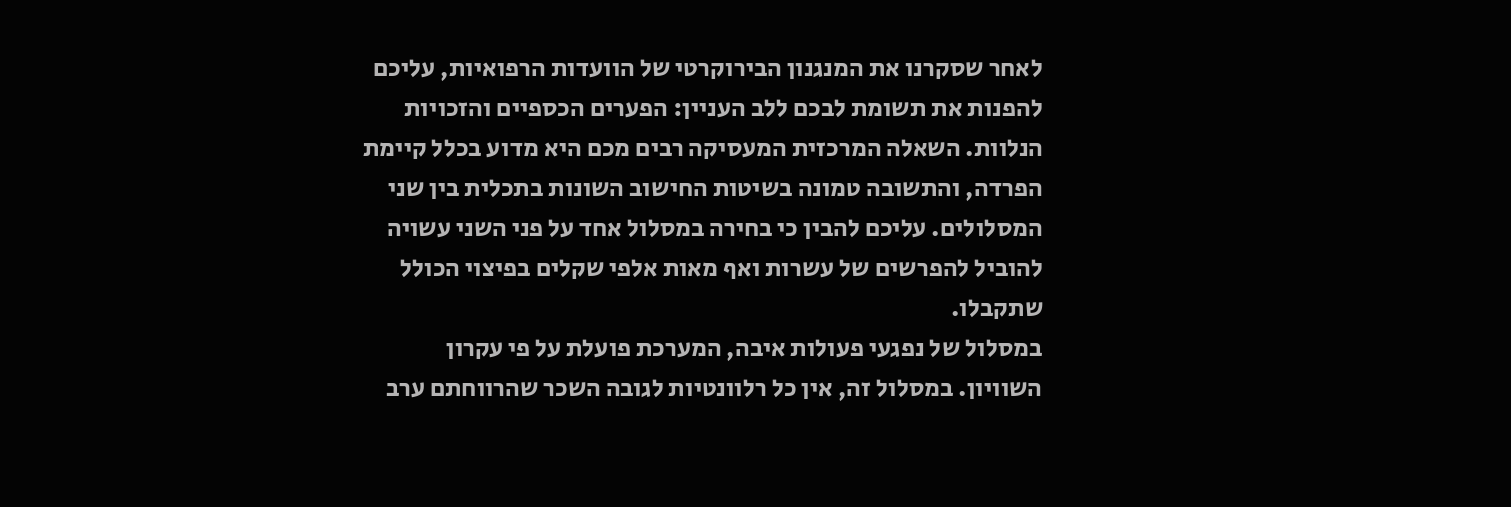לאחר שסקרנו את המנגנון הבירוקרטי של הוועדות הרפואיות, עליכם להפנות את תשומת לבכם ללב העניין: הפערים הכספיים והזכויות הנלוות. השאלה המרכזית המעסיקה רבים מכם היא מדוע בכלל קיימת הפרדה, והתשובה טמונה בשיטות החישוב השונות בתכלית בין שני המסלולים. עליכם להבין כי בחירה במסלול אחד על פני השני עשויה להוביל להפרשים של עשרות ואף מאות אלפי שקלים בפיצוי הכולל שתקבלו.
במסלול של נפגעי פעולות איבה, המערכת פועלת על פי עקרון השוויון. במסלול זה, אין כל רלוונטיות לגובה השכר שהרווחתם ערב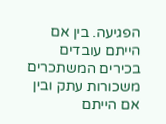הפגיעה. בין אם הייתם עובדים בכירים המשתכרים משכורות עתק ובין אם הייתם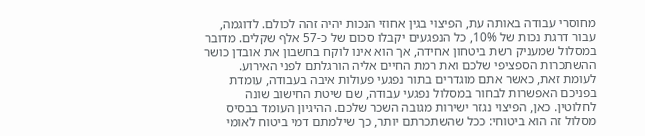מחוסרי עבודה באותה עת, הפיצוי בגין אחוזי הנכות יהיה זהה לכולם. לדוגמה, עבור דרגת נכות של 10%, כל הנפגעים יקבלו סכום של כ-57 אלף שקלים. מדובר במסלול שמעניק רשת ביטחון אחידה, אך הוא אינו לוקח בחשבון את אובדן כושר ההשתכרות הספציפי שלכם ואת רמת החיים אליה הורגלתם לפני האירוע.
לעומת זאת, כאשר אתם מוגדרים בתור נפגעי פעולות איבה בעבודה, עומדת בפניכם האפשרות לבחור במסלול נפגעי עבודה, שם שיטת החישוב שונה לחלוטין. כאן, הפיצוי נגזר ישירות מגובה השכר שלכם. ההיגיון העומד בבסיס מסלול זה הוא ביטוחי: ככל שהשתכרתם יותר, כך שילמתם דמי ביטוח לאומי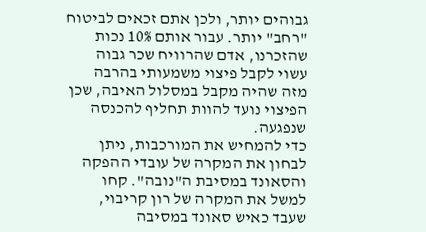גבוהים יותר, ולכן אתם זכאים לביטוח "רחב" יותר. עבור אותם 10% נכות שהזכרנו, אדם שהרוויח שכר גבוה עשוי לקבל פיצוי משמעותי בהרבה מזה שהיה מקבל במסלול האיבה, שכן הפיצוי נועד להוות תחליף להכנסה שנפגעה.
כדי להמחיש את המורכבות, ניתן לבחון את המקרה של עובדי ההפקה והסאונד במסיבת ה"נובה". קחו למשל את המקרה של רון קריבוי, שעבד כאיש סאונד במסיבה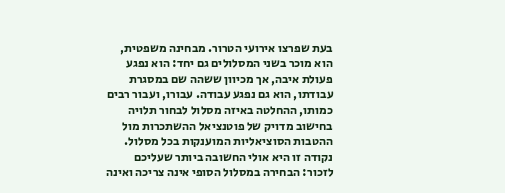בעת שפרצו אירועי הטרור. מבחינה משפטית, הוא מוכר בשני המסלולים גם יחד: הוא נפגע פעולת איבה, אך מכיוון ששהה שם במסגרת עבודתו, הוא גם נפגע עבודה. עבורו, ועבור רבים כמותו, ההחלטה באיזה מסלול לבחור תלויה בחישוב מדויק של פוטנציאל ההשתכרות מול ההטבות הסוציאליות המוענקות בכל מסלול.
נקודה זו היא אולי החשובה ביותר שעליכם לזכור: הבחירה במסלול הסופי אינה צריכה ואינה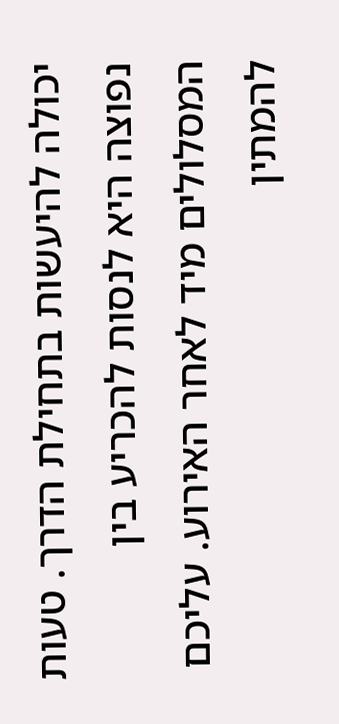יכולה להיעשות בתחילת הדרך. טעות נפוצה היא לנסות להכריע בין המסלולים מיד לאחר האירוע. עליכם להמתין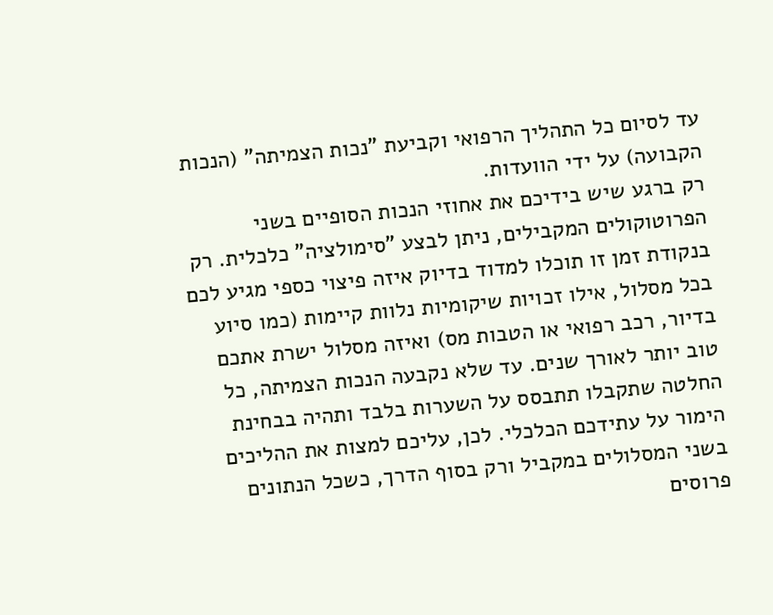עד לסיום כל התהליך הרפואי וקביעת "נכות הצמיתה" (הנכות הקבועה) על ידי הוועדות.
רק ברגע שיש בידיכם את אחוזי הנכות הסופיים בשני הפרוטוקולים המקבילים, ניתן לבצע "סימולציה" כלכלית. רק בנקודת זמן זו תוכלו למדוד בדיוק איזה פיצוי כספי מגיע לכם בכל מסלול, אילו זכויות שיקומיות נלוות קיימות (כמו סיוע בדיור, רכב רפואי או הטבות מס) ואיזה מסלול ישרת אתכם טוב יותר לאורך שנים. עד שלא נקבעה הנכות הצמיתה, כל החלטה שתקבלו תתבסס על השערות בלבד ותהיה בבחינת הימור על עתידכם הכלכלי. לכן, עליכם למצות את ההליכים בשני המסלולים במקביל ורק בסוף הדרך, כשכל הנתונים פרוסים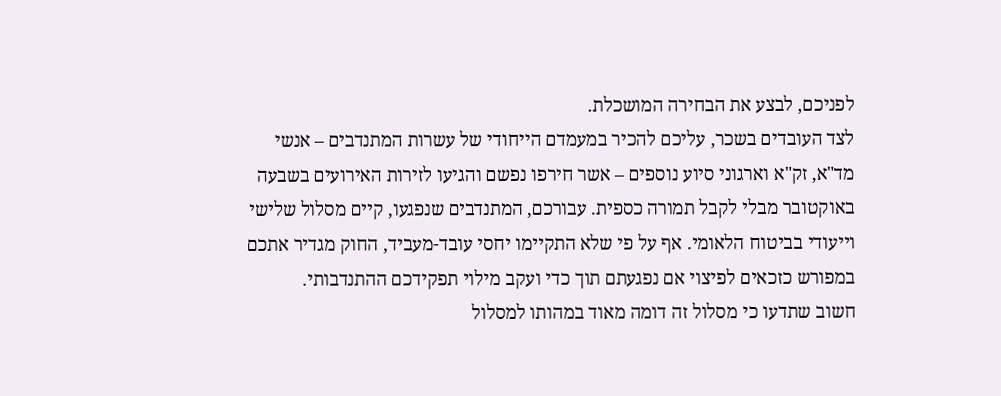לפניכם, לבצע את הבחירה המושכלת.
לצד העובדים בשכר, עליכם להכיר במעמדם הייחודי של עשרות המתנדבים – אנשי מד"א, זק"א וארגוני סיוע נוספים – אשר חירפו נפשם והגיעו לזירות האירועים בשבעה באוקטובר מבלי לקבל תמורה כספית. עבורכם, המתנדבים שנפגעו, קיים מסלול שלישי וייעודי בביטוח הלאומי. אף על פי שלא התקיימו יחסי עובד-מעביד, החוק מגדיר אתכם במפורש כזכאים לפיצוי אם נפגעתם תוך כדי ועקב מילוי תפקידכם ההתנדבותי.
חשוב שתדעו כי מסלול זה דומה מאוד במהותו למסלול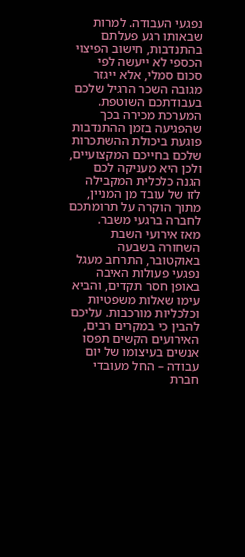נפגעי העבודה. למרות שבאותו רגע פעלתם בהתנדבות, חישוב הפיצוי הכספי לא ייעשה לפי סכום סמלי, אלא ייגזר מגובה השכר הרגיל שלכם בעבודתכם השוטפת. המערכת מכירה בכך שהפגיעה בזמן ההתנדבות פוגעת ביכולת ההשתכרות שלכם בחייכם המקצועיים, ולכן היא מעניקה לכם הגנה כלכלית המקבילה לזו של עובד מן המניין, מתוך הוקרה על תרומתכם לחברה ברגעי משבר.
מאז אירועי השבת השחורה בשבעה באוקטובר, התרחב מעגל נפגעי פעולות האיבה באופן חסר תקדים, והביא עימו שאלות משפטיות וכלכליות מורכבות. עליכם להבין כי במקרים רבים, האירועים הקשים תפסו אנשים בעיצומו של יום עבודה – החל מעובדי חברת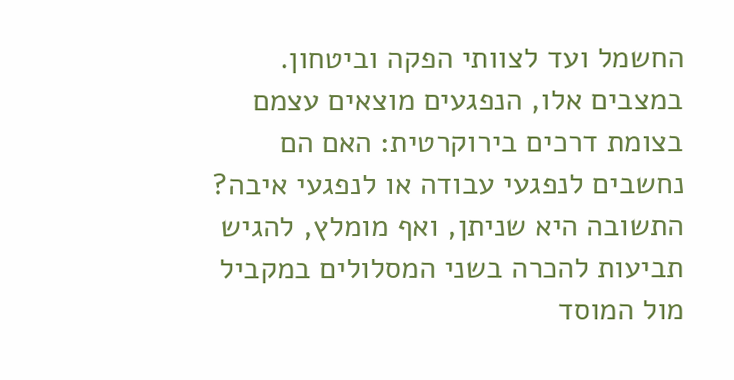החשמל ועד לצוותי הפקה וביטחון. במצבים אלו, הנפגעים מוצאים עצמם בצומת דרכים בירוקרטית: האם הם נחשבים לנפגעי עבודה או לנפגעי איבה? התשובה היא שניתן, ואף מומלץ, להגיש תביעות להכרה בשני המסלולים במקביל מול המוסד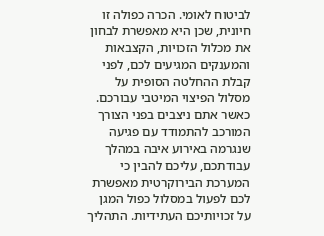לביטוח לאומי. הכרה כפולה זו חיונית, שכן היא מאפשרת לבחון את מכלול הזכויות, הקצבאות והמענקים המגיעים לכם, לפני קבלת ההחלטה הסופית על מסלול הפיצוי המיטבי עבורכם.
כאשר אתם ניצבים בפני הצורך המורכב להתמודד עם פגיעה שנגרמה באירוע איבה במהלך עבודתכם, עליכם להבין כי המערכת הבירוקרטית מאפשרת לכם לפעול במסלול כפול המגן על זכויותיכם העתידיות. התהליך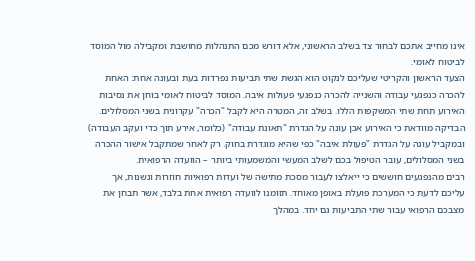אינו מחייב אתכם לבחור צד בשלב הראשוני, אלא דורש מכם התנהלות מחושבת ומקבילה מול המוסד לביטוח לאומי.
הצעד הראשון והקריטי שעליכם לנקוט הוא הגשת שתי תביעות נפרדות בעת ובעונה אחת: האחת להכרה כנפגעי עבודה והשנייה להכרה כנפגעי פעולות איבה. המוסד לביטוח לאומי בוחן את נסיבות האירוע תחת שתי המשקפות הללו. בשלב זה, המטרה היא לקבל "הכרה" עקרונית בשני המסלולים. הבדיקה מוודאת כי האירוע אכן עונה על הגדרת "תאונת עבודה" (כלומר, אירע תוך כדי ועקב העבודה) ובמקביל עונה על הגדרת "פעולת איבה" כפי שהיא מוגדרת בחוק. רק לאחר שמתקבל אישור ההכרה בשני המסלולים, עובר הטיפול בכם לשלב המעשי והמשמעותי ביותר – הוועדה הרפואית.
רבים מהנפגעים חוששים כי ייאלצו לעבור מסכת מתישה של ועדות רפואיות חוזרות ונשנות, אך עליכם לדעת כי המערכת פועלת באופן מאוחד. תזומנו לוועדה רפואית אחת בלבד, אשר תבחן את מצבכם הרפואי עבור שתי התביעות גם יחד. במהלך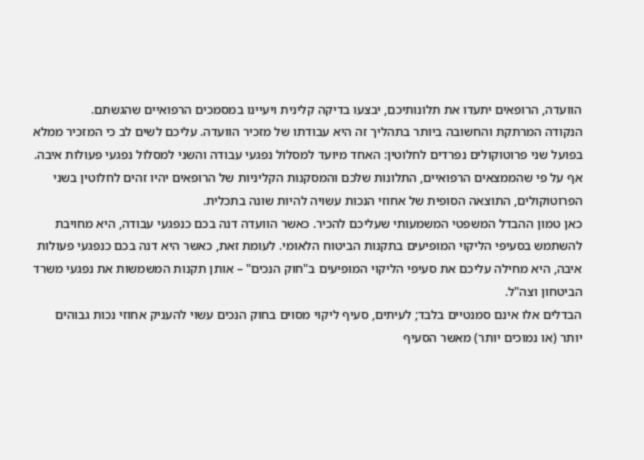הוועדה, הרופאים יתעדו את תלונותיכם, יבצעו בדיקה קלינית ויעיינו במסמכים הרפואיים שהגשתם.
הנקודה המרתקת והחשובה ביותר בתהליך זה היא עבודתו של מזכיר הוועדה. עליכם לשים לב כי המזכיר ממלא בפועל שני פרוטוקולים נפרדים לחלוטין: האחד מיועד למסלול נפגעי עבודה והשני למסלול נפגעי פעולות איבה. אף על פי שהממצאים הרפואיים, התלונות שלכם והמסקנות הקליניות של הרופאים יהיו זהים לחלוטין בשני הפרוטוקולים, התוצאה הסופית של אחוזי הנכות עשויה להיות שונה בתכלית.
כאן טמון ההבדל המשפטי המשמעותי שעליכם להכיר. כאשר הוועדה דנה בכם כנפגעי עבודה, היא מחויבת להשתמש בסעיפי הליקוי המופיעים בתקנות הביטוח הלאומי. לעומת זאת, כאשר היא דנה בכם כנפגעי פעולות איבה, היא מחילה עליכם את סעיפי הליקוי המופיעים ב"חוק הנכים" – אותן תקנות המשמשות את נפגעי משרד הביטחון וצה"ל.
הבדלים אלו אינם סמנטיים בלבד; לעיתים, סעיף ליקוי מסוים בחוק הנכים עשוי להעניק אחוזי נכות גבוהים יותר (או נמוכים יותר) מאשר הסעיף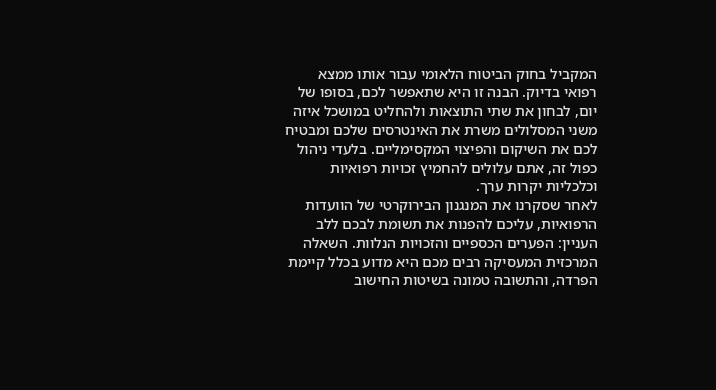המקביל בחוק הביטוח הלאומי עבור אותו ממצא רפואי בדיוק. הבנה זו היא שתאפשר לכם, בסופו של יום, לבחון את שתי התוצאות ולהחליט במושכל איזה משני המסלולים משרת את האינטרסים שלכם ומבטיח לכם את השיקום והפיצוי המקסימליים. בלעדי ניהול כפול זה, אתם עלולים להחמיץ זכויות רפואיות וכלכליות יקרות ערך.
לאחר שסקרנו את המנגנון הבירוקרטי של הוועדות הרפואיות, עליכם להפנות את תשומת לבכם ללב העניין: הפערים הכספיים והזכויות הנלוות. השאלה המרכזית המעסיקה רבים מכם היא מדוע בכלל קיימת הפרדה, והתשובה טמונה בשיטות החישוב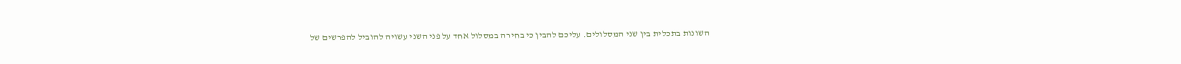השונות בתכלית בין שני המסלולים. עליכם להבין כי בחירה במסלול אחד על פני השני עשויה להוביל להפרשים של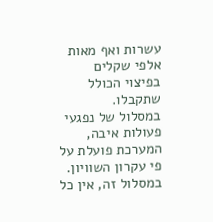עשרות ואף מאות אלפי שקלים בפיצוי הכולל שתקבלו.
במסלול של נפגעי פעולות איבה, המערכת פועלת על פי עקרון השוויון. במסלול זה, אין כל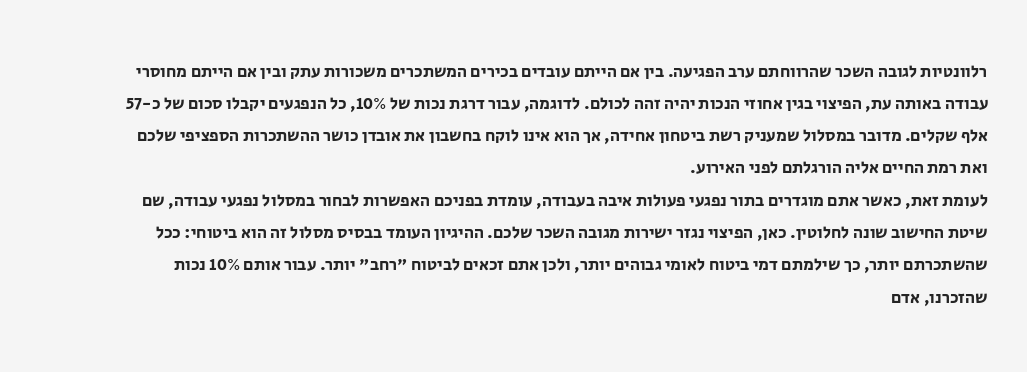רלוונטיות לגובה השכר שהרווחתם ערב הפגיעה. בין אם הייתם עובדים בכירים המשתכרים משכורות עתק ובין אם הייתם מחוסרי עבודה באותה עת, הפיצוי בגין אחוזי הנכות יהיה זהה לכולם. לדוגמה, עבור דרגת נכות של 10%, כל הנפגעים יקבלו סכום של כ-57 אלף שקלים. מדובר במסלול שמעניק רשת ביטחון אחידה, אך הוא אינו לוקח בחשבון את אובדן כושר ההשתכרות הספציפי שלכם ואת רמת החיים אליה הורגלתם לפני האירוע.
לעומת זאת, כאשר אתם מוגדרים בתור נפגעי פעולות איבה בעבודה, עומדת בפניכם האפשרות לבחור במסלול נפגעי עבודה, שם שיטת החישוב שונה לחלוטין. כאן, הפיצוי נגזר ישירות מגובה השכר שלכם. ההיגיון העומד בבסיס מסלול זה הוא ביטוחי: ככל שהשתכרתם יותר, כך שילמתם דמי ביטוח לאומי גבוהים יותר, ולכן אתם זכאים לביטוח "רחב" יותר. עבור אותם 10% נכות שהזכרנו, אדם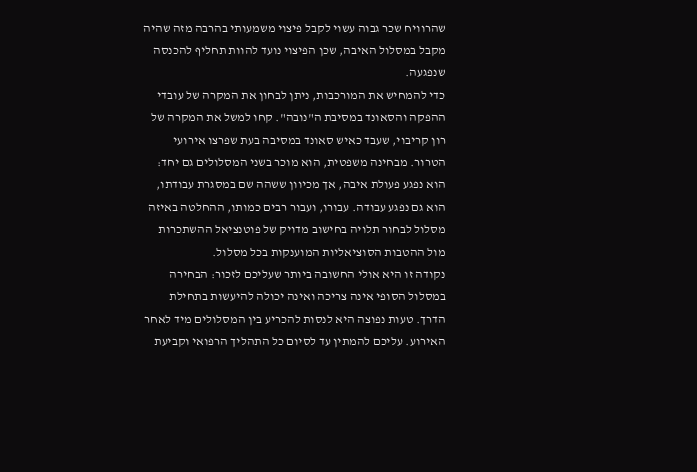שהרוויח שכר גבוה עשוי לקבל פיצוי משמעותי בהרבה מזה שהיה מקבל במסלול האיבה, שכן הפיצוי נועד להוות תחליף להכנסה שנפגעה.
כדי להמחיש את המורכבות, ניתן לבחון את המקרה של עובדי ההפקה והסאונד במסיבת ה"נובה". קחו למשל את המקרה של רון קריבוי, שעבד כאיש סאונד במסיבה בעת שפרצו אירועי הטרור. מבחינה משפטית, הוא מוכר בשני המסלולים גם יחד: הוא נפגע פעולת איבה, אך מכיוון ששהה שם במסגרת עבודתו, הוא גם נפגע עבודה. עבורו, ועבור רבים כמותו, ההחלטה באיזה מסלול לבחור תלויה בחישוב מדויק של פוטנציאל ההשתכרות מול ההטבות הסוציאליות המוענקות בכל מסלול.
נקודה זו היא אולי החשובה ביותר שעליכם לזכור: הבחירה במסלול הסופי אינה צריכה ואינה יכולה להיעשות בתחילת הדרך. טעות נפוצה היא לנסות להכריע בין המסלולים מיד לאחר האירוע. עליכם להמתין עד לסיום כל התהליך הרפואי וקביעת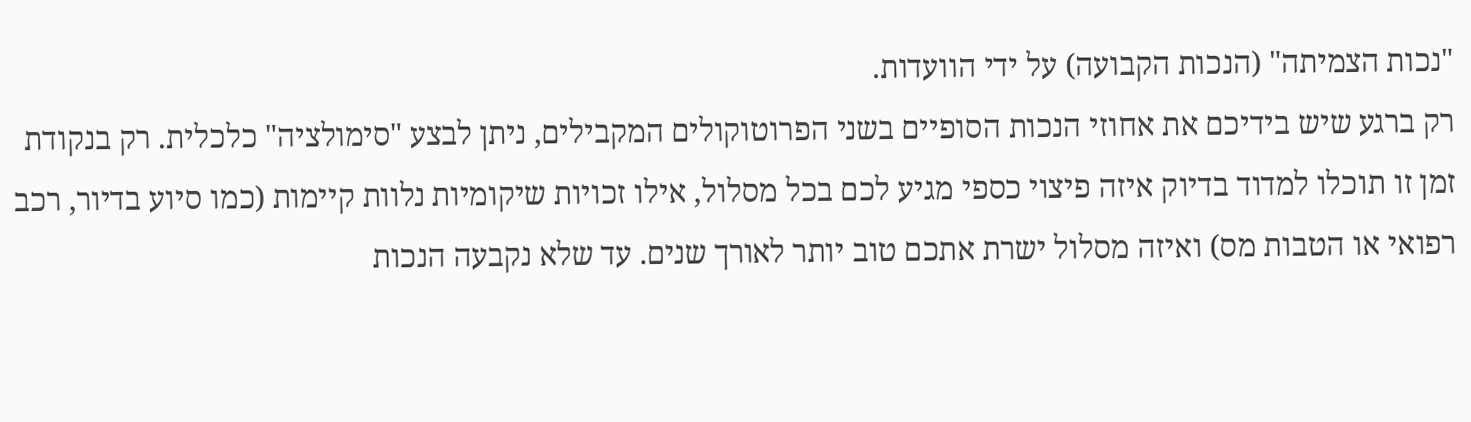"נכות הצמיתה" (הנכות הקבועה) על ידי הוועדות.
רק ברגע שיש בידיכם את אחוזי הנכות הסופיים בשני הפרוטוקולים המקבילים, ניתן לבצע "סימולציה" כלכלית. רק בנקודת זמן זו תוכלו למדוד בדיוק איזה פיצוי כספי מגיע לכם בכל מסלול, אילו זכויות שיקומיות נלוות קיימות (כמו סיוע בדיור, רכב רפואי או הטבות מס) ואיזה מסלול ישרת אתכם טוב יותר לאורך שנים. עד שלא נקבעה הנכות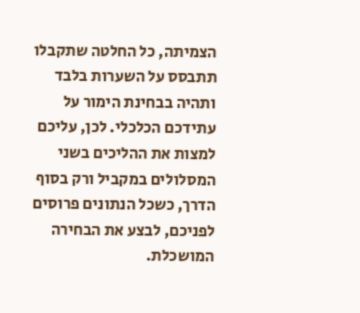הצמיתה, כל החלטה שתקבלו תתבסס על השערות בלבד ותהיה בבחינת הימור על עתידכם הכלכלי. לכן, עליכם למצות את ההליכים בשני המסלולים במקביל ורק בסוף הדרך, כשכל הנתונים פרוסים לפניכם, לבצע את הבחירה המושכלת.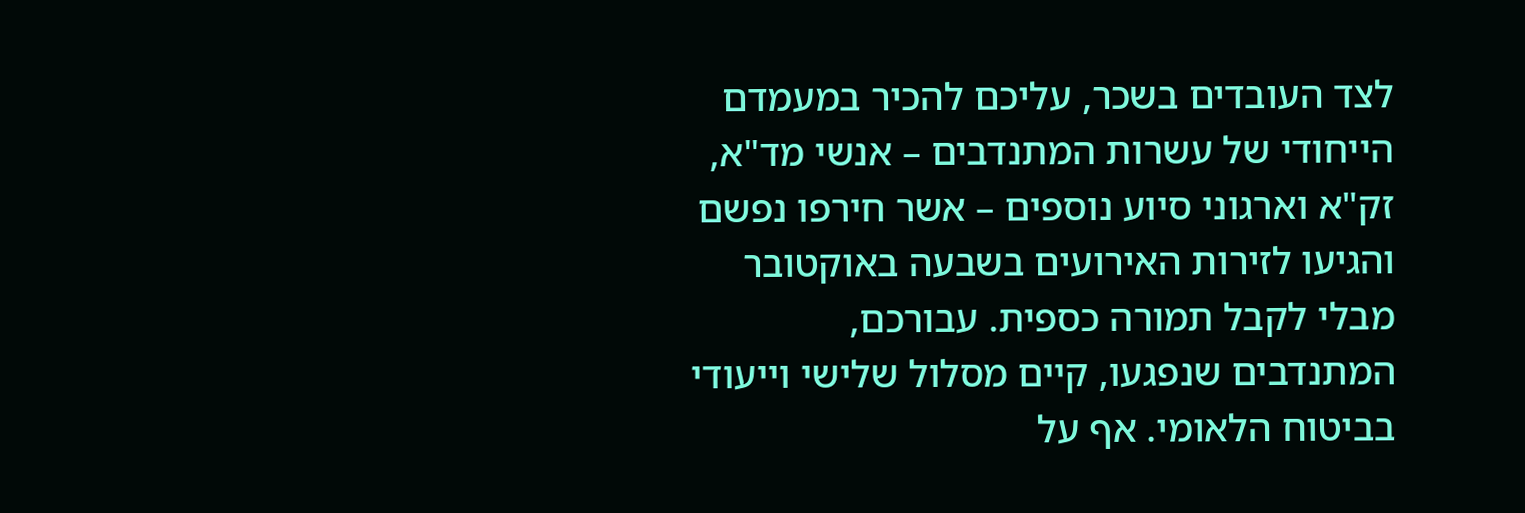לצד העובדים בשכר, עליכם להכיר במעמדם הייחודי של עשרות המתנדבים – אנשי מד"א, זק"א וארגוני סיוע נוספים – אשר חירפו נפשם והגיעו לזירות האירועים בשבעה באוקטובר מבלי לקבל תמורה כספית. עבורכם, המתנדבים שנפגעו, קיים מסלול שלישי וייעודי בביטוח הלאומי. אף על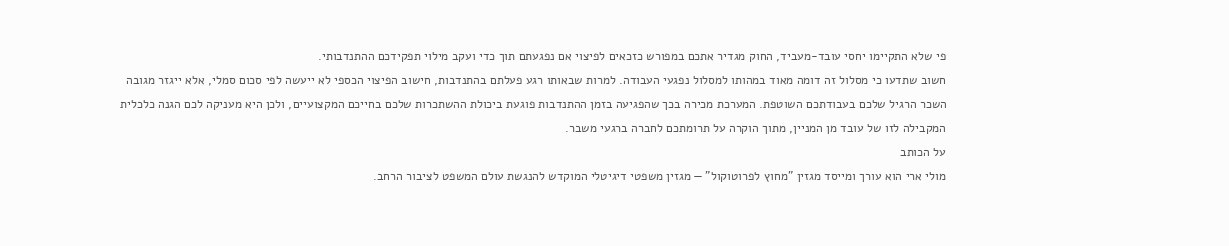פי שלא התקיימו יחסי עובד-מעביד, החוק מגדיר אתכם במפורש כזכאים לפיצוי אם נפגעתם תוך כדי ועקב מילוי תפקידכם ההתנדבותי.
חשוב שתדעו כי מסלול זה דומה מאוד במהותו למסלול נפגעי העבודה. למרות שבאותו רגע פעלתם בהתנדבות, חישוב הפיצוי הכספי לא ייעשה לפי סכום סמלי, אלא ייגזר מגובה השכר הרגיל שלכם בעבודתכם השוטפת. המערכת מכירה בכך שהפגיעה בזמן ההתנדבות פוגעת ביכולת ההשתכרות שלכם בחייכם המקצועיים, ולכן היא מעניקה לכם הגנה כלכלית המקבילה לזו של עובד מן המניין, מתוך הוקרה על תרומתכם לחברה ברגעי משבר.
על הכותב
מולי ארי הוא עורך ומייסד מגזין "מחוץ לפרוטוקול" — מגזין משפטי דיגיטלי המוקדש להנגשת עולם המשפט לציבור הרחב.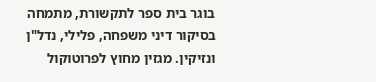בוגר בית ספר לתקשורת, מתמחה בסיקור דיני משפחה, פלילי, נדל"ן ונזיקין. מגזין מחוץ לפרוטוקול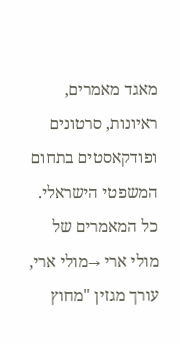מאגד מאמרים, ראיונות, סרטונים ופודקאסטים בתחום המשפטי הישראלי.
כל המאמרים של מולי ארי →מולי ארי, עורך מגזין "מחוץ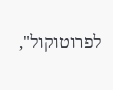לפרוטוקול",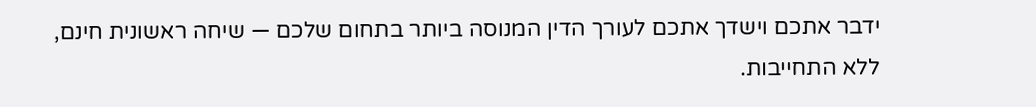ידבר אתכם וישדך אתכם לעורך הדין המנוסה ביותר בתחום שלכם — שיחה ראשונית חינם, ללא התחייבות.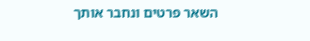השאר פרטים ונחבר אותך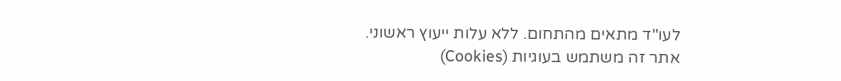לעו"ד מתאים מהתחום. ללא עלות ייעוץ ראשוני.
אתר זה משתמש בעוגיות (Cookies)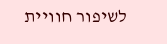לשיפור חוויית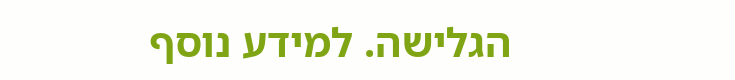הגלישה. למידע נוסף